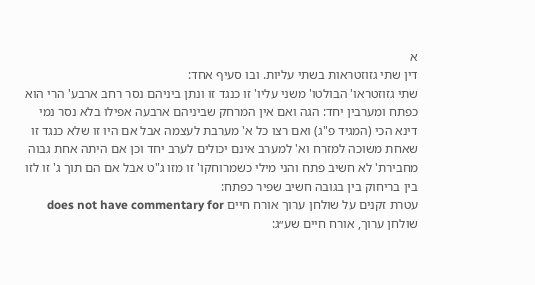א
דין שתי גזוזטראות בשתי עליות. ובו סעיף אחד:
שתי גזוזטראו' הבולטו' משני עליו' זו כנגד זו ונתן ביניהם נסר רחב ארבע' הרי הוא כפתח ומערבין יחד: הגה ואם אין המרחק שביניהם ארבעה אפילו בלא נסר נמי דינא הכי (המגיד פ"ג) ואם רצו כל א' מערבת לעצמה אבל אם היו זו שלא כנגד זו שאחת משוכה למזרח וא' למערב אינם יכולים לערב יחד וכן אם היתה אחת גבוה מחבירת' לא חשיב פתח והני מילי כשמרוחקו' זו מזו ג"ט אבל אם הם תוך ג' זו לזו בין בריחוק בין בגובה חשיב שפיר כפתח:
עטרת זקנים על שולחן ערוך אורח חיים does not have commentary for שולחן ערוך, אורח חיים שע״ג: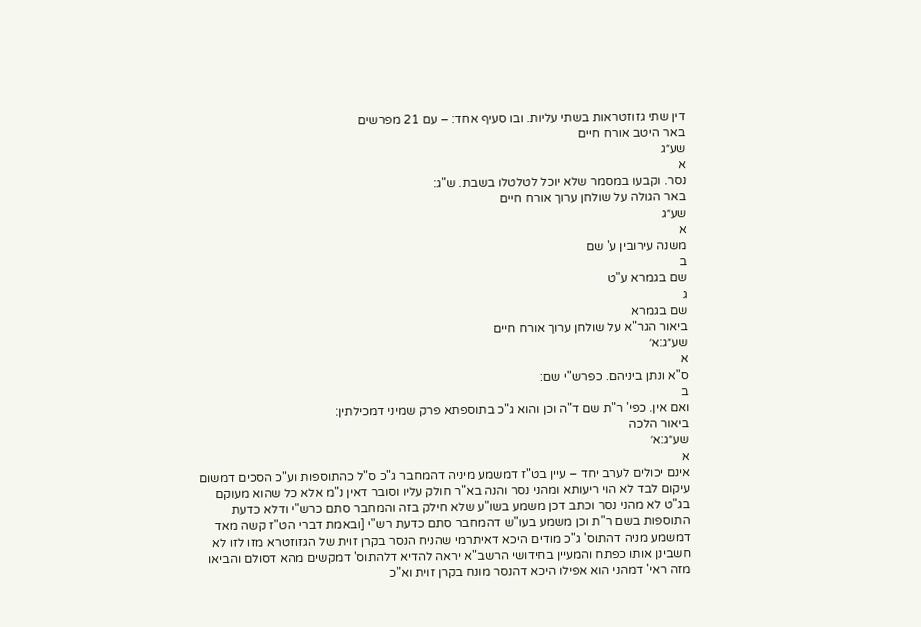דין שתי גזוזטראות בשתי עליות. ובו סעיף אחד: – עם 21 מפרשים
באר היטב אורח חיים
שע״ג
א
נסר. וקבעו במסמר שלא יוכל לטלטלו בשבת. ש"ג:
באר הגולה על שולחן ערוך אורח חיים
שע״ג
א
משנה עירובין ע' שם
ב
שם בגמרא ע"ט
ג
שם בגמרא
ביאור הגר"א על שולחן ערוך אורח חיים
שע״ג:א׳
א
ס"א ונתן ביניהם. כפרש"י שם:
ב
ואם אין. כפי' ר"ת שם ד"ה וכן והוא ג"כ בתוספתא פרק שמיני דמכילתין:
ביאור הלכה
שע״ג:א׳
א
אינם יכולים לערב יחד – עיין בט"ז דמשמע מיניה דהמחבר ג"כ ס"ל כהתוספות וע"כ הסכים דמשום עיקום לבד לא הוי ריעותא ומהני נסר והנה בא"ר חולק עליו וסובר דאין נ"מ אלא כל שהוא מעוקם בג"ט לא מהני נסר וכתב דכן משמע בשו"ע שלא חילק בזה והמחבר סתם כרש"י ודלא כדעת התוספות בשם ר"ת וכן משמע בעו"ש דהמחבר סתם כדעת רש"י [ובאמת דברי הט"ז קשה מאד דמשמע מניה דהתוס' ג"כ מודים היכא דאיתרמי שהניח הנסר בקרן זוית של הגזוזטרא מזו לזו לא חשבינן אותו כפתח והמעיין בחידושי הרשב"א יראה להדיא דלהתוס' דמקשים מהא דסולם והביאו מזה ראי' דמהני הוא אפילו היכא דהנסר מונח בקרן זוית וא"כ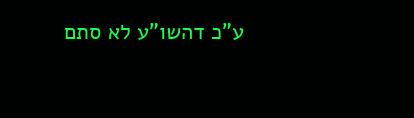ע"כ דהשו"ע לא סתם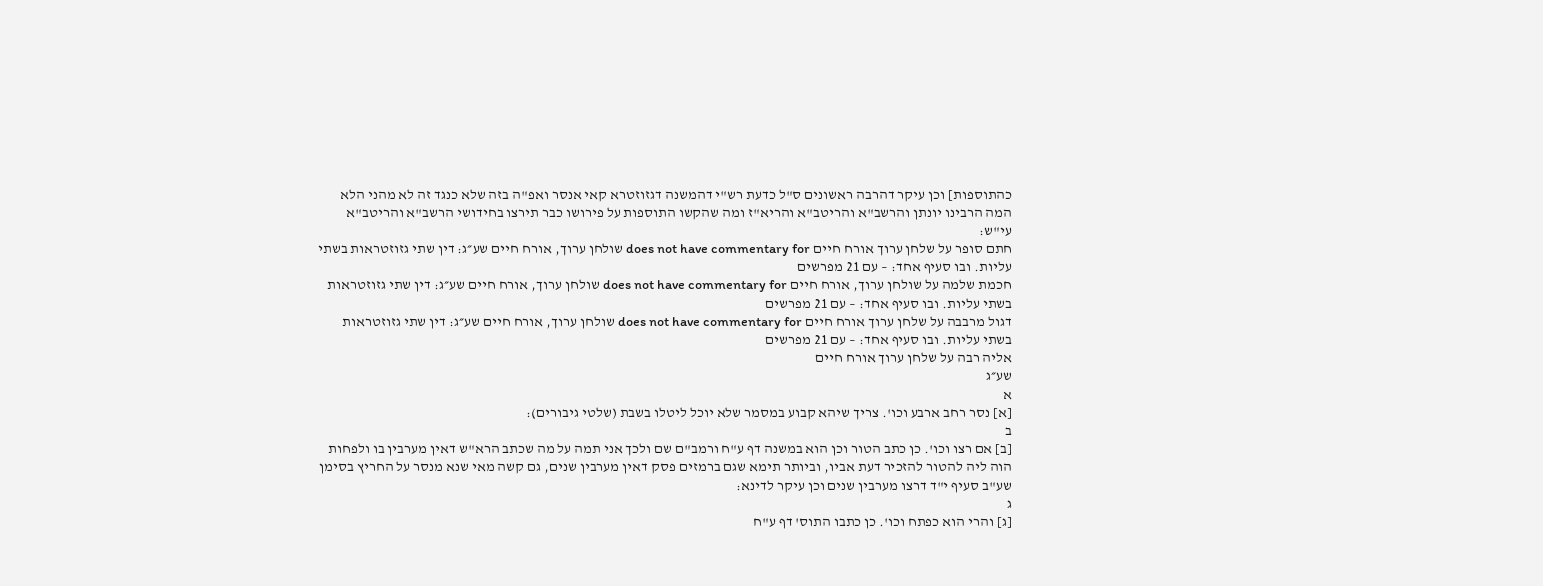כהתוספות] וכן עיקר דהרבה ראשונים ס"ל כדעת רש"י דהמשנה דגזוזטרא קאי אנסר ואפ"ה בזה שלא כנגד זה לא מהני הלא המה הרבינו יונתן והרשב"א והריטב"א והריא"ז ומה שהקשו התוספות על פירושו כבר תירצו בחידושי הרשב"א והריטב"א עי"ש:
חתם סופר על שלחן ערוך אורח חיים does not have commentary for שולחן ערוך, אורח חיים שע״ג: דין שתי גזוזטראות בשתי עליות. ובו סעיף אחד: – עם 21 מפרשים
חכמת שלמה על שולחן ערוך, אורח חיים does not have commentary for שולחן ערוך, אורח חיים שע״ג: דין שתי גזוזטראות בשתי עליות. ובו סעיף אחד: – עם 21 מפרשים
דגול מרבבה על שלחן ערוך אורח חיים does not have commentary for שולחן ערוך, אורח חיים שע״ג: דין שתי גזוזטראות בשתי עליות. ובו סעיף אחד: – עם 21 מפרשים
אליה רבה על שלחן ערוך אורח חיים
שע״ג
א
[א] נסר רחב ארבע וכו'. צריך שיהא קבוע במסמר שלא יוכל ליטלו בשבת (שלטי גיבורים):
ב
[ב] אם רצו וכו'. כן כתב הטור וכן הוא במשנה דף ע"ח ורמב"ם שם ולכך אני תמה על מה שכתב הרא"ש דאין מערבין בו ולפחות הוה ליה להטור להזכיר דעת אביו, וביותר תימא שגם ברמזים פסק דאין מערבין שנים, גם קשה מאי שנא מנסר על החריץ בסימן שע"ב סעיף י"ד דרצו מערבין שנים וכן עיקר לדינא:
ג
[ג] והרי הוא כפתח וכו'. כן כתבו התוס' דף ע"ח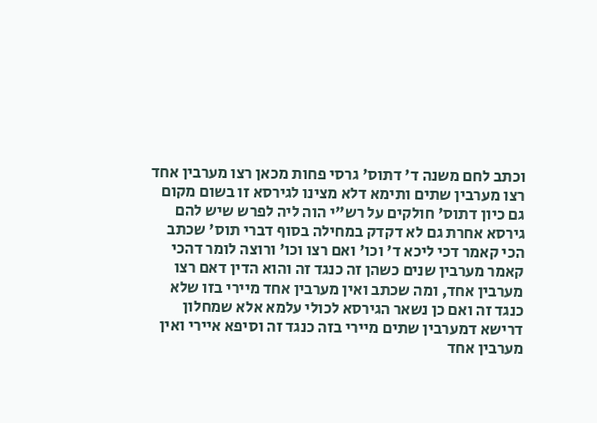וכתב לחם משנה ד' דתוס' גרסי פחות מכאן רצו מערבין אחד רצו מערבין שתים ותימא דלא מצינו לגירסא זו בשום מקום גם כיון דתוס' חולקים על רש"י הוה ליה לפרש שיש להם גירסא אחרת גם לא דקדק במחילה בסוף דברי תוס' שכתב הכי קאמר דכי ליכא ד' וכו' ואם רצו וכו' ורוצה לומר דהכי קאמר מערבין שנים כשהן זה כנגד זה והוא הדין דאם רצו מערבין אחד, ומה שכתב ואין מערבין אחד מיירי בזו שלא כנגד זה ואם כן נשאר הגירסא לכולי עלמא אלא שמחלון דרישא דמערבין שתים מיירי בזה כנגד זה וסיפא איירי ואין מערבין אחד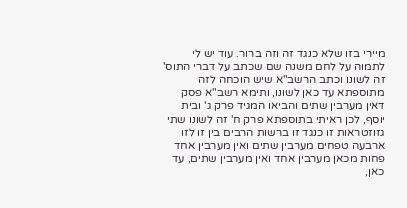מיירי בזו שלא כנגד זה וזה ברור. עוד יש לי לתמוה על לחם משנה שם שכתב על דברי התוס' זה לשונו וכתב הרשב"א שיש הוכחה לזה מתוספתא עד כאן לשונו, ותימא רשב"א פסק דאין מערבין שתים והביאו המגיד פרק ג' ובית יוסף, לכן ראיתי בתוספתא פרק ח' זה לשונו שתי גזוזטראות זו כנגד זו ברשות הרבים בין זו לזו ארבעה טפחים מערבין שתים ואין מערבין אחד פחות מכאן מערבין אחד ואין מערבין שתים, עד כאן,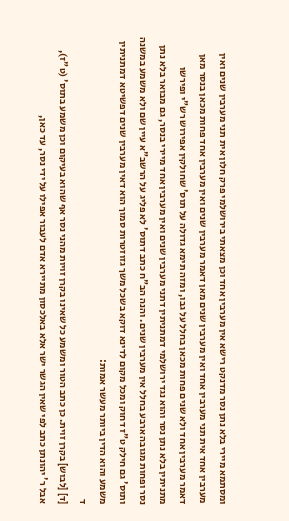ומסתמא מיירי בלא נתן נסר מדנקט רישא אין מערבין אחד וכן מצאתי בירושלמי פרק חלון אית תני מערבין שנים ואין מערבין אחד אית תני מערבין אחד ואין מערבין שנים מאן דאמר מערבין שנים ואין מערבין אחד פחות מכאן בנסר מאן דאמר מערבין אחד ולא שנים פחות מכאן בחלל על גבו, ומזה תימא גדולה על תוס' שחולקין אפירוש רש"י ופירשו מתניתין בלא נתן נסר והוא נגד ירושלמי דמתניתין דתני מערבין שנים ואין מערבין אחד מיירי בנסר, גם מבואר בלא נתן נסר ופחות מגובה ארבע בחלל אין מערבין שנים. והנה הב"ח כתב דתוס' לא פליג על הרשב"א עיין שם ולא משמע במשנה ותוס' גם חילק ט"ז דחוק ומכל מקום לדינא דוקא בשכל משך גזוזטרות סמוך הוא דאין מערבין שנים דפשיטא דמתניתין משמע והוא הדין ביותר מעשר אמות:
ד
[ד] [לבוש] בקרן זוית. כן כתב הטור ומשמע כל שאינו בקרן זויות מהני נסר אף שהוא בעיקום וכן משמע בתוס' (ט"ז), אבל ר' יהונתן כתב לפי שאין הגשר ישר אלא באלכסון מתיירא אדם לעבור אפילו על ידי נסר, עד כאן,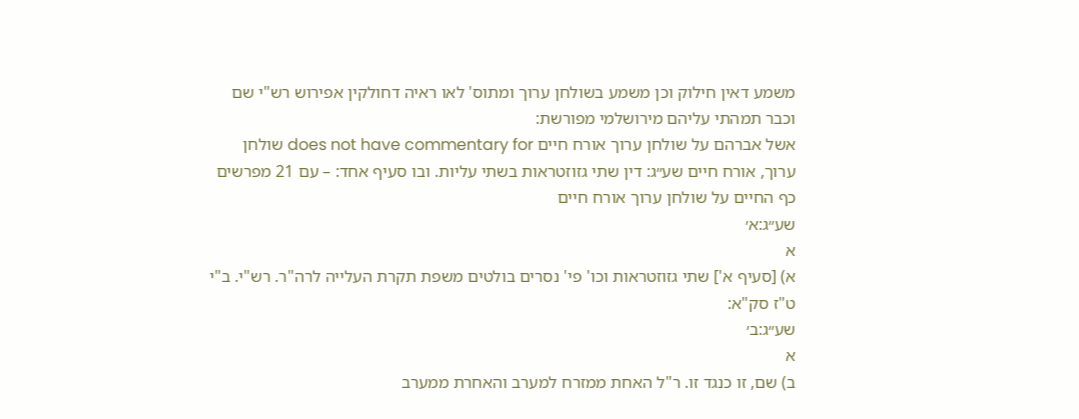משמע דאין חילוק וכן משמע בשולחן ערוך ומתוס' לאו ראיה דחולקין אפירוש רש"י שם וכבר תמהתי עליהם מירושלמי מפורשת:
אשל אברהם על שולחן ערוך אורח חיים does not have commentary for שולחן ערוך, אורח חיים שע״ג: דין שתי גזוזטראות בשתי עליות. ובו סעיף אחד: – עם 21 מפרשים
כף החיים על שולחן ערוך אורח חיים
שע״ג:א׳
א
א) [סעיף א'] שתי גזוזטראות וכו' פי' נסרים בולטים משפת תקרת העלייה לרה"ר. רש"י. ב"י ט"ז סק"א:
שע״ג:ב׳
א
ב) שם, זו כנגד זו. ר"ל האחת ממזרח למערב והאחרת ממערב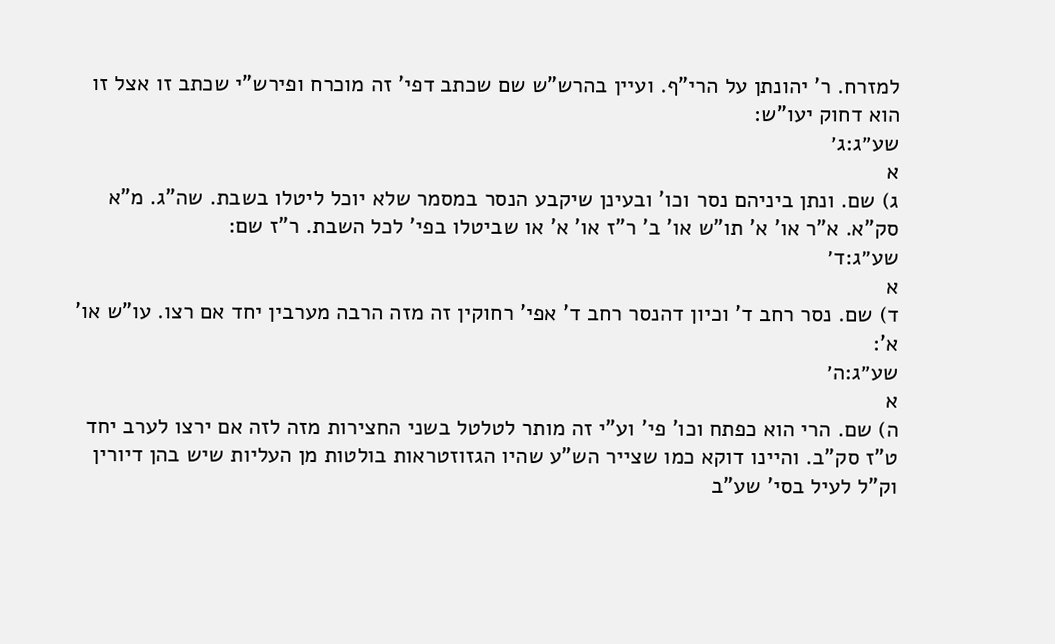למזרח. ר' יהונתן על הרי"ף. ועיין בהרש"ש שם שכתב דפי' זה מוכרח ופירש"י שכתב זו אצל זו הוא דחוק יעו"ש:
שע״ג:ג׳
א
ג) שם. ונתן ביניהם נסר וכו' ובעינן שיקבע הנסר במסמר שלא יוכל ליטלו בשבת. שה"ג. מ"א סק"א. א"ר או' א' תו"ש או' ב' ר"ז או' א' או שביטלו בפי' לכל השבת. ר"ז שם:
שע״ג:ד׳
א
ד) שם. נסר רחב ד' וכיון דהנסר רחב ד' אפי' רחוקין זה מזה הרבה מערבין יחד אם רצו. עו"ש או' א':
שע״ג:ה׳
א
ה) שם. הרי הוא כפתח וכו' פי' וע"י זה מותר לטלטל בשני החצירות מזה לזה אם ירצו לערב יחד ט"ז סק"ב. והיינו דוקא כמו שצייר הש"ע שהיו הגזוזטראות בולטות מן העליות שיש בהן דיורין וק"ל לעיל בסי' שע"ב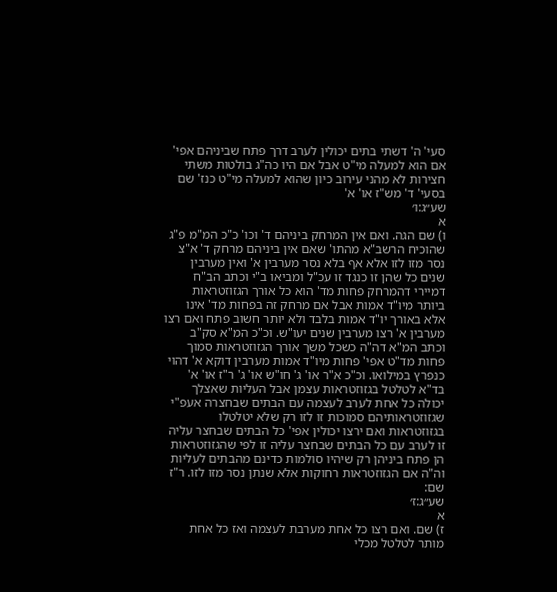סעי' ה' דשתי בתים יכולין לערב דרך פתח שביניהם אפי' אם הוא למעלה מי"ט אבל אם היו כה"ג בולטות משתי חצירות לא מהני עירוב כיון שהוא למעלה מי"ט כנז' שם בסעי' ד' מש"ז או' א'
שע״ג:ו׳
א
ו) שם הגה. ואם אין המרחק ביניהם ד' וכו' כ"כ המ"מ פ"ג שהוכיח הרשב"א מהתו' שאם אין ביניהם מרחק ד' א"צ נסר מזו לזו אלא אף בלא נסר מערבין א' ואין מערבין שנים כל שהן זו כנגד זו עכ"ל ומביאו ב"י וכתב הב"ח דמיירי דהמרחק פחות מד' הוא כל אורך הגזוזטראות ביותר מיו"ד אמות אבל אם מרחק זה בפחות מד' אינו אלא באורך יו"ד אמות בלבד ולא יותר חשוב פתח ואם רצו מערבין א' רצו מערבין שנים יעו"ש. וכ"כ המ"א סק"ב וכתב המ"א דה"ה כשכל משך אורך הגזוזטראות סמוך פחות מד"ט אפי' פחות מיו"ד אמות מערבין דוקא א' דהוי כנפרץ במילואו. וכ"כ א"ר או' ג' חו"ש או' ג' ר"ז או' א' בד"א לטלטל בגזוזטראות עצמן אבל העליות שאצלך יכולה כל אחת לערב לעצמה עם הבתים שבחצרה אעפ"י שגזוזטראותיהם סמוכות זו לזו רק שלא יטלטלו בגזוזטראות ואם ירצו יכולין אפי' כל הבתים שבחצר עליה זו לערב עם כל הבתים שבחצר עליה זו לפי שהגזוזטראות הן פתח ביניהן רק שיהיו סולמות כדינם מהבתים לעליות וה"ה אם הגזוזטראות רחוקות אלא שנתן נסר מזו לזו. ר"ז שם:
שע״ג:ז׳
א
ז) שם. ואם רצו כל אחת מערבת לעצמה ואז כל אחת מותר לטלטל מכלי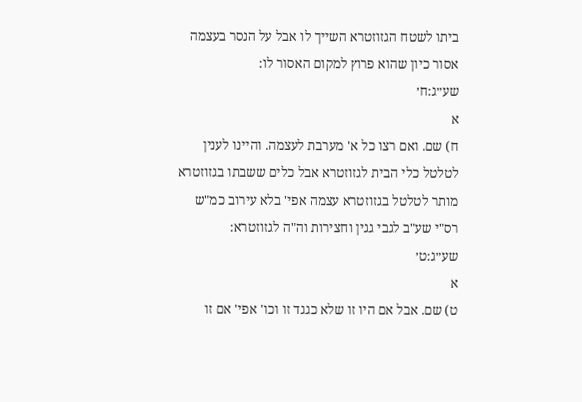ביתו לשטח הגזוזטרא השייך לו אבל על הנסר בעצמה אסור כיון שהוא פרוץ למקום האסור לו:
שע״ג:ח׳
א
ח) שם. ואם רצו כל א' מערבת לעצמה. והיינו לענין לטלטל כלי הבית לגזוזטרא אבל כלים ששבתו בגזוזטרא מותר לטלטל בגזוזטרא עצמה אפי' בלא עירוב כמ"ש רס"י שע"ב לגבי גגין וחצירות וה"ה לגזוזטרא:
שע״ג:ט׳
א
ט) שם. אבל אם היו זו שלא כגגד זו וכו' אפי' אם זו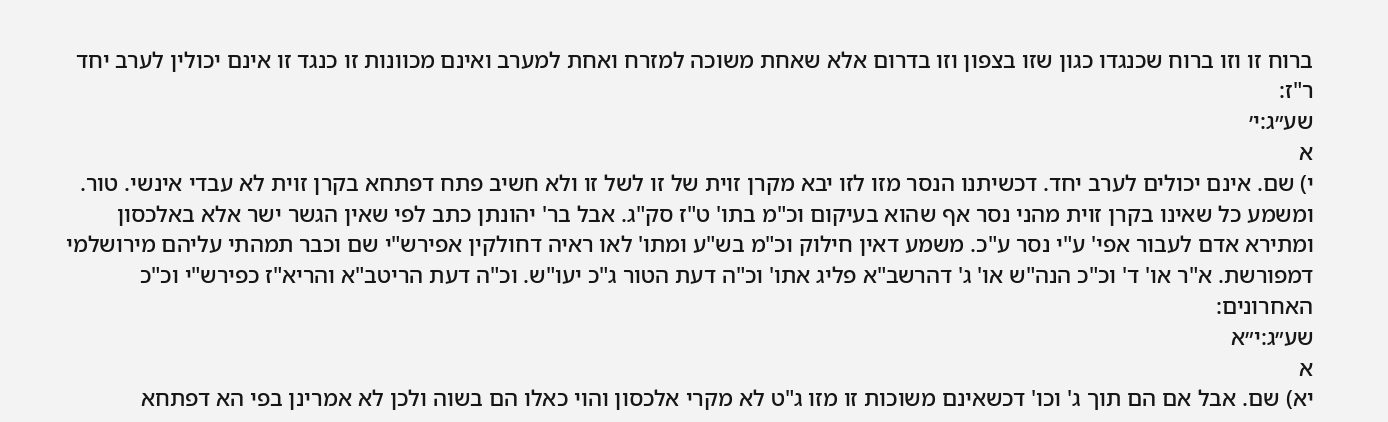ברוח זו וזו ברוח שכנגדו כגון שזו בצפון וזו בדרום אלא שאחת משוכה למזרח ואחת למערב ואינם מכוונות זו כנגד זו אינם יכולין לערב יחד ר"ז:
שע״ג:י׳
א
י) שם. אינם יכולים לערב יחד. דכשיתנו הנסר מזו לזו יבא מקרן זוית של זו לשל זו ולא חשיב פתח דפתחא בקרן זוית לא עבדי אינשי. טור. ומשמע כל שאינו בקרן זוית מהני נסר אף שהוא בעיקום וכ"מ בתו' ט"ז סק"ג. אבל בר' יהונתן כתב לפי שאין הגשר ישר אלא באלכסון ומתירא אדם לעבור אפי' ע"י נסר ע"כ. משמע דאין חילוק וכ"מ בש"ע ומתו' לאו ראיה דחולקין אפירש"י שם וכבר תמהתי עליהם מירושלמי דמפורשת. א"ר או' ד' וכ"כ הנה"ש או' ג' דהרשב"א פליג אתו' וכ"ה דעת הטור ג"כ יעו"ש. וכ"ה דעת הריטב"א והריא"ז כפירש"י וכ"כ האחרונים:
שע״ג:י״א
א
יא) שם. אבל אם הם תוך ג' וכו' דכשאינם משוכות זו מזו ג"ט לא מקרי אלכסון והוי כאלו הם בשוה ולכן לא אמרינן בפי הא דפתחא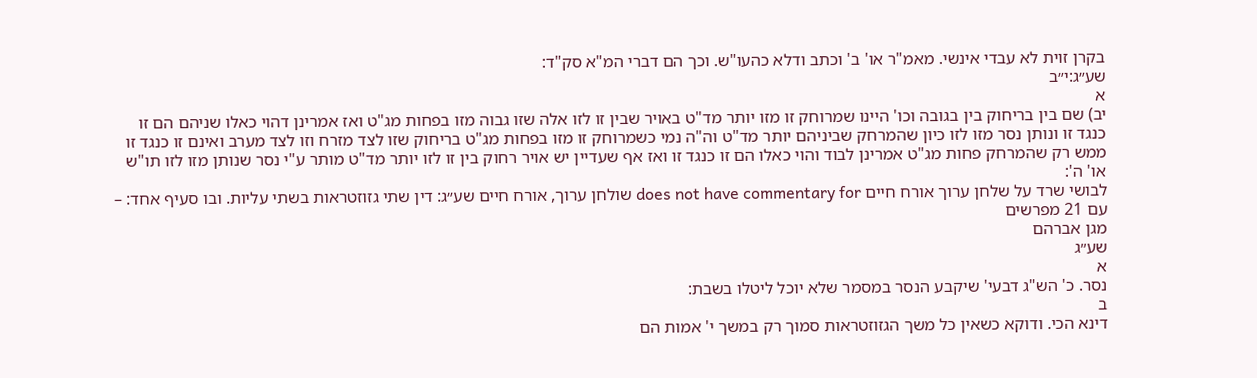בקרן זוית לא עבדי אינשי. מאמ"ר או' ב' וכתב ודלא כהעו"ש. וכך הם דברי המ"א סק"ד:
שע״ג:י״ב
א
יב) שם בין בריחוק בין בגובה וכו' היינו שמרוחק זו מזו יותר מד"ט באויר שבין זו לזו אלה שזו גבוה מזו בפחות מג"ט ואז אמרינן דהוי כאלו שניהם הם זו כנגד זו ונותן נסר מזו לזו כיון שהמרחק שביניהם יותר מד"ט וה"ה נמי כשמרוחק זו מזו בפחות מג"ט בריחוק שזו לצד מזרח וזו לצד מערב ואינם זו כנגד זו ממש רק שהמרחק פחות מג"ט אמרינן לבוד והוי כאלו הם זו כנגד זו ואז אף שעדיין יש אויר רחוק בין זו לזו יותר מד"ט מותר ע"י נסר שנותן מזו לזו תו"ש או' ה':
לבושי שרד על שלחן ערוך אורח חיים does not have commentary for שולחן ערוך, אורח חיים שע״ג: דין שתי גזוזטראות בשתי עליות. ובו סעיף אחד: – עם 21 מפרשים
מגן אברהם
שע״ג
א
נסר. כ' הש"ג דבעי' שיקבע הנסר במסמר שלא יוכל ליטלו בשבת:
ב
דינא הכי. ודוקא כשאין כל משך הגזוזטראות סמוך רק במשך י' אמות הם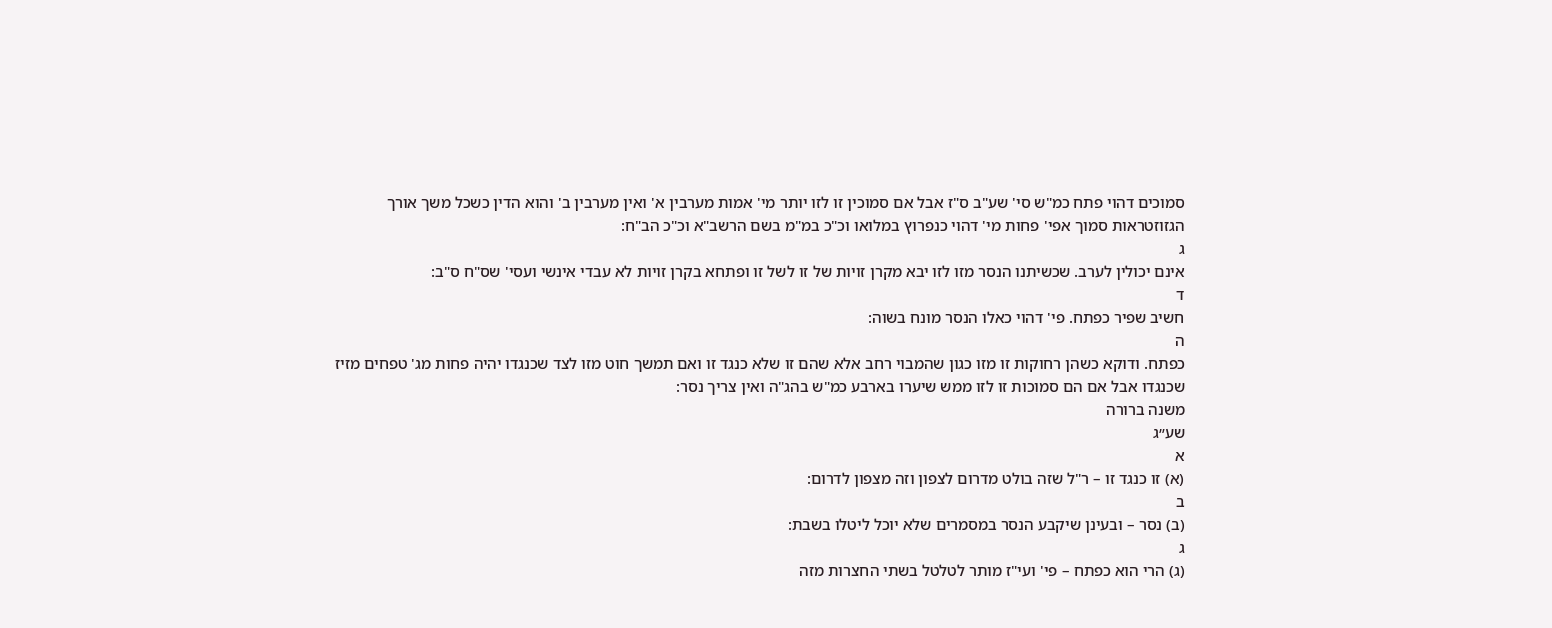סמוכים דהוי פתח כמ"ש סי' שע"ב ס"ז אבל אם סמוכין זו לזו יותר מי' אמות מערבין א' ואין מערבין ב' והוא הדין כשכל משך אורך הגזוזטראות סמוך אפי' פחות מי' דהוי כנפרוץ במלואו וכ"כ במ"מ בשם הרשב"א וכ"כ הב"ח:
ג
אינם יכולין לערב. שכשיתנו הנסר מזו לזו יבא מקרן זויות של זו לשל זו ופתחא בקרן זויות לא עבדי אינשי ועסי' שס"ח ס"ב:
ד
חשיב שפיר כפתח. פי' דהוי כאלו הנסר מונח בשוה:
ה
כפתח. ודוקא כשהן רחוקות זו מזו כגון שהמבוי רחב אלא שהם זו שלא כנגד זו ואם תמשך חוט מזו לצד שכנגדו יהיה פחות מג' טפחים מזיז שכנגדו אבל אם הם סמוכות זו לזו ממש שיערו בארבע כמ"ש בהג"ה ואין צריך נסר:
משנה ברורה
שע״ג
א
(א) זו כנגד זו – ר"ל שזה בולט מדרום לצפון וזה מצפון לדרום:
ב
(ב) נסר – ובעינן שיקבע הנסר במסמרים שלא יוכל ליטלו בשבת:
ג
(ג) הרי הוא כפתח – פי' ועי"ז מותר לטלטל בשתי החצרות מזה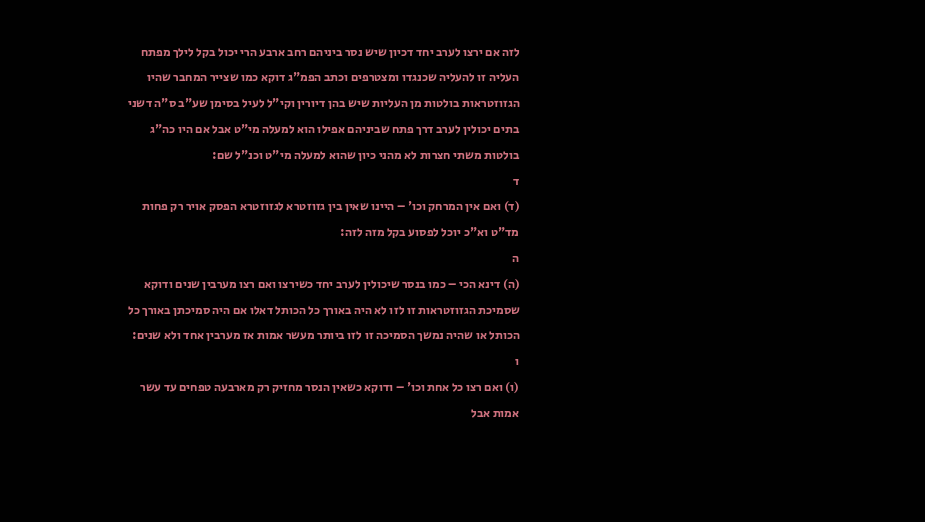לזה אם ירצו לערב יחד דכיון שיש נסר ביניהם רחב ארבע הרי יכול בקל לילך מפתח העליה זו להעליה שכנגדו ומצטרפים וכתב הפמ"ג דוקא כמו שצייר המחבר שהיו הגזוזטראות בולטות מן העליות שיש בהן דיורין וקי"ל לעיל בסימן שע"ב ס"ה דשני בתים יכולין לערב דרך פתח שביניהם אפילו הוא למעלה מי"ט אבל אם היו כה"ג בולטות משתי חצרות לא מהני כיון שהוא למעלה מי"ט וכנ"ל שם:
ד
(ד) ואם אין המרחק וכו' – היינו שאין בין גזוזטרא לגזוזטרא הפסק אויר רק פחות מד"ט וא"כ יוכל לפסוע בקל מזה לזה:
ה
(ה) דינא הכי – כמו בנסר שיכולין לערב יחד כשירצו ואם רצו מערבין שנים ודוקא שסמיכת הגזוזטראות זו לזו לא היה באורך כל הכותל דאלו אם היה סמיכתן באורך כל הכותל או שהיה נמשך הסמיכה זו לזו ביותר מעשר אמות אז מערבין אחד ולא שנים:
ו
(ו) ואם רצו כל אחת וכו' – ודוקא כשאין הנסר מחזיק רק מארבעה טפחים עד עשר אמות אבל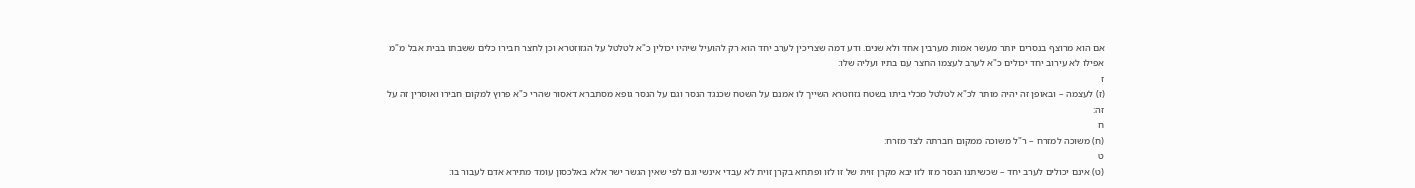אם הוא מרוצף בנסרים יותר מעשר אמות מערבין אחד ולא שנים. ודע דמה שצריכין לערב יחד הוא רק להועיל שיהיו יכולין כ"א לטלטל על הגזוזטרא וכן לחצר חבירו כלים ששבתו בבית אבל מ"מ אפילו לא עירוב יחד יכולים כ"א לערב לעצמו החצר עם בתיו ועליה שלו:
ז
(ז) לעצמה – ובאופן זה יהיה מותר לכ"א לטלטל מכלי ביתו בשטח גזוזטרא השייך לו אמנם על השטח שכנגד הנסר וגם על הנסר גופא מסתברא דאסור שהרי כ"א פרוץ למקום חבירו ואוסרין זה על זה:
ח
(ח) משוכה למזרח – ר"ל משוכה ממקום חברתה לצד מזרח:
ט
(ט) אינם יכולים לערב יחד – שכשיתנו הנסר מזו לזו יבא מקרן זוית של זו לזו ופתחא בקרן זוית לא עבדי אינשי וגם לפי שאין הגשר ישר אלא באלכסון עומד מתירא אדם לעבור בו: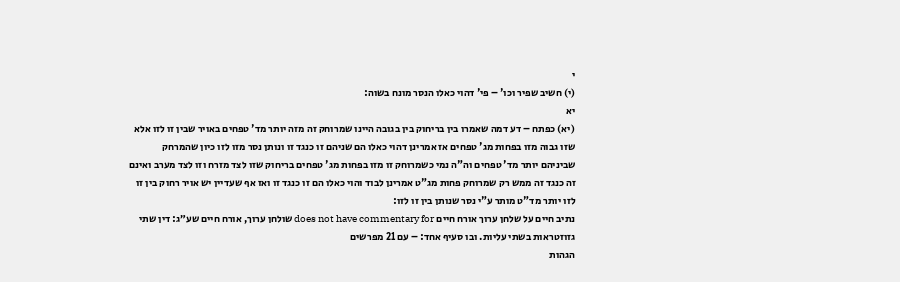י
(י) חשיב שפיר וכו' – פי' דהוי כאלו הנסר מונח בשוה:
יא
(יא) כפתח – דע דמה שאמרו בין בריחוק בין בגובה היינו שמרוחק זה מזה יותר מד' טפחים באויר שבין זו לזו אלא שזו גבוה מזו בפחות מג' טפחים אז אמרינן דהוי כאלו הם שניהם זו כנגד זו ונותן נסר מזו לזו כיון שהמרחק שביניהם יותר מד' טפחים וה"ה נמי כשמרוחק זו מזו בפחות מג' טפחים בריחוק שזו לצד מזרח וזו לצד מערב ואינם זה כנגד זה ממש רק שמרוחק פחות מג"ט אמרינן לבוד והוי כאלו הם זו כנגד זו ואז אף שעדיין יש אויר רחוק בין זו לזו יותר מד"ט מותר ע"י נסר שנותן בין זו לזו:
נתיב חיים על שלחן ערוך אורח חיים does not have commentary for שולחן ערוך, אורח חיים שע״ג: דין שתי גזוזטראות בשתי עליות. ובו סעיף אחד: – עם 21 מפרשים
הגהות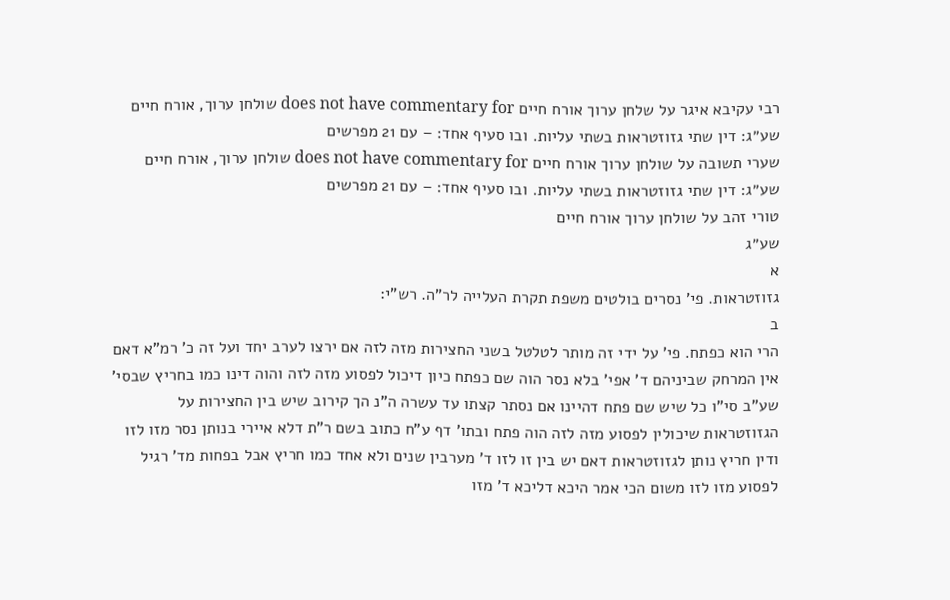רבי עקיבא איגר על שלחן ערוך אורח חיים does not have commentary for שולחן ערוך, אורח חיים שע״ג: דין שתי גזוזטראות בשתי עליות. ובו סעיף אחד: – עם 21 מפרשים
שערי תשובה על שולחן ערוך אורח חיים does not have commentary for שולחן ערוך, אורח חיים שע״ג: דין שתי גזוזטראות בשתי עליות. ובו סעיף אחד: – עם 21 מפרשים
טורי זהב על שולחן ערוך אורח חיים
שע״ג
א
גזוזטראות. פי' נסרים בולטים משפת תקרת העלייה לר"ה. רש"י:
ב
הרי הוא כפתח. פי' על ידי זה מותר לטלטל בשני החצירות מזה לזה אם ירצו לערב יחד ועל זה כ' רמ"א דאם אין המרחק שביניהם ד' אפי' בלא נסר הוה שם כפתח כיון דיכול לפסוע מזה לזה והוה דינו כמו בחריץ שבסי' שע"ב סי"ו כל שיש שם פתח דהיינו אם נסתר קצתו עד עשרה ה"נ הך קירוב שיש בין החצירות על הגזוזטראות שיכולין לפסוע מזה לזה הוה פתח ובתו' דף ע"ח כתוב בשם ר"ת דלא איירי בנותן נסר מזו לזו ודין חריץ נותן לגזוזטראות דאם יש בין זו לזו ד' מערבין שנים ולא אחד כמו חריץ אבל בפחות מד' רגיל לפסוע מזו לזו משום הכי אמר היכא דליכא ד' מזו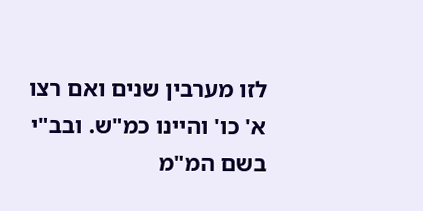לזו מערבין שנים ואם רצו א' כו' והיינו כמ"ש. ובב"י בשם המ"מ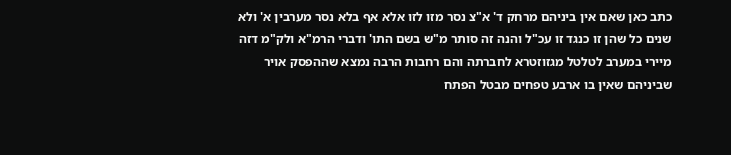כתב כאן שאם אין ביניהם מרחק ד' א"צ נסר מזו לזו אלא אף בלא נסר מערבין א' ולא שנים כל שהן זו כנגד זו עכ"ל והנה זה סותר מ"ש בשם התו' ודברי הרמ"א ולק"מ דזה מיירי במערב לטלטל מגזוזטרא לחברתה והם רחבות הרבה נמצא שההפסק אויר שביניהם שאין בו ארבע טפחים מבטל הפתח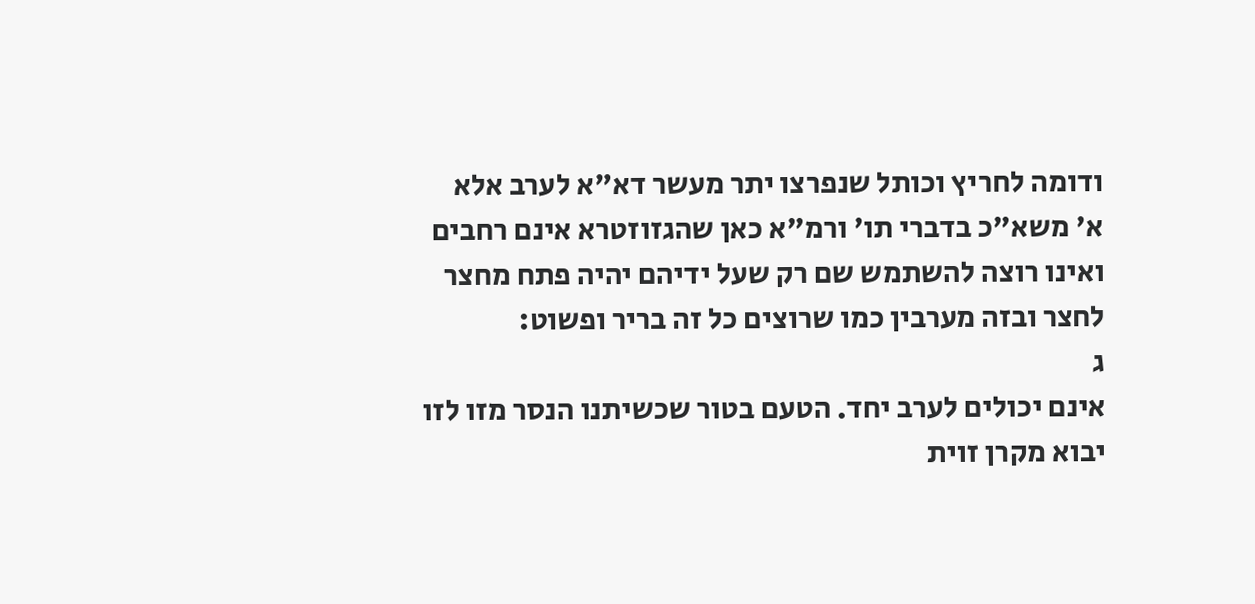ודומה לחריץ וכותל שנפרצו יתר מעשר דא"א לערב אלא א' משא"כ בדברי תו' ורמ"א כאן שהגזוזטרא אינם רחבים ואינו רוצה להשתמש שם רק שעל ידיהם יהיה פתח מחצר לחצר ובזה מערבין כמו שרוצים כל זה בריר ופשוט:
ג
אינם יכולים לערב יחד. הטעם בטור שכשיתנו הנסר מזו לזו יבוא מקרן זוית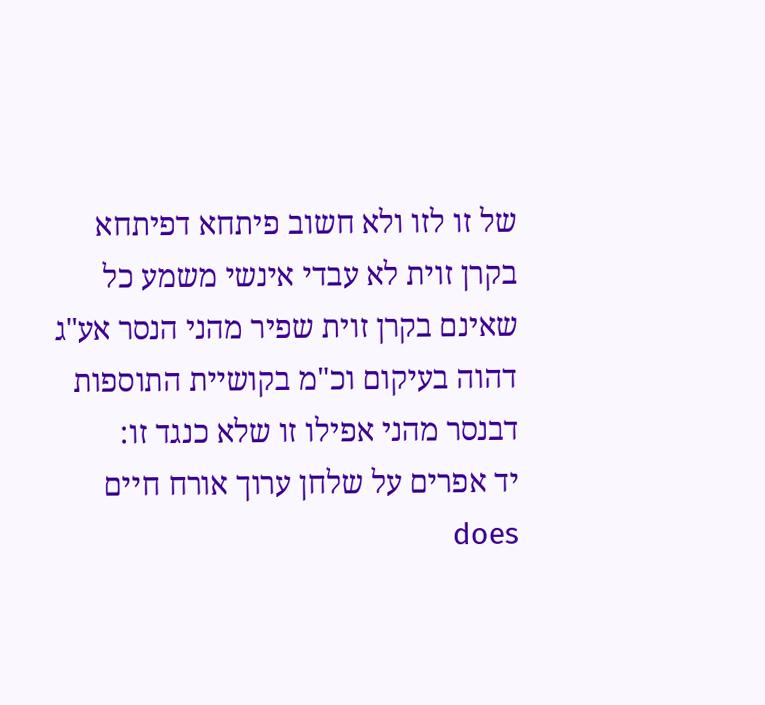של זו לזו ולא חשוב פיתחא דפיתחא בקרן זוית לא עבדי אינשי משמע כל שאינם בקרן זוית שפיר מהני הנסר אע"ג דהוה בעיקום וכ"מ בקושיית התוספות דבנסר מהני אפילו זו שלא כנגד זו:
יד אפרים על שלחן ערוך אורח חיים does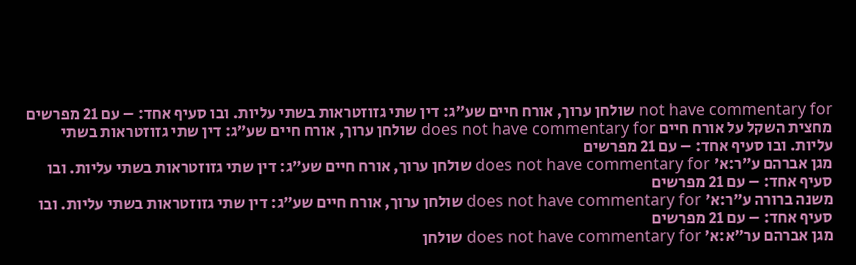not have commentary for שולחן ערוך, אורח חיים שע״ג: דין שתי גזוזטראות בשתי עליות. ובו סעיף אחד: – עם 21 מפרשים
מחצית השקל על אורח חיים does not have commentary for שולחן ערוך, אורח חיים שע״ג: דין שתי גזוזטראות בשתי עליות. ובו סעיף אחד: – עם 21 מפרשים
מגן אברהם ע״ר:א׳ does not have commentary for שולחן ערוך, אורח חיים שע״ג: דין שתי גזוזטראות בשתי עליות. ובו סעיף אחד: – עם 21 מפרשים
משנה ברורה ע״ר:א׳ does not have commentary for שולחן ערוך, אורח חיים שע״ג: דין שתי גזוזטראות בשתי עליות. ובו סעיף אחד: – עם 21 מפרשים
מגן אברהם ער״א:א׳ does not have commentary for שולחן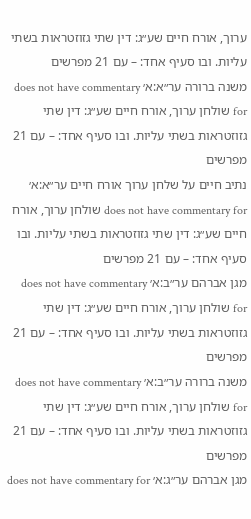ערוך, אורח חיים שע״ג: דין שתי גזוזטראות בשתי עליות. ובו סעיף אחד: – עם 21 מפרשים
משנה ברורה ער״א:א׳ does not have commentary for שולחן ערוך, אורח חיים שע״ג: דין שתי גזוזטראות בשתי עליות. ובו סעיף אחד: – עם 21 מפרשים
נתיב חיים על שלחן ערוך אורח חיים ער״א:א׳ does not have commentary for שולחן ערוך, אורח חיים שע״ג: דין שתי גזוזטראות בשתי עליות. ובו סעיף אחד: – עם 21 מפרשים
מגן אברהם ער״ב:א׳ does not have commentary for שולחן ערוך, אורח חיים שע״ג: דין שתי גזוזטראות בשתי עליות. ובו סעיף אחד: – עם 21 מפרשים
משנה ברורה ער״ב:א׳ does not have commentary for שולחן ערוך, אורח חיים שע״ג: דין שתי גזוזטראות בשתי עליות. ובו סעיף אחד: – עם 21 מפרשים
מגן אברהם ער״ג:א׳ does not have commentary for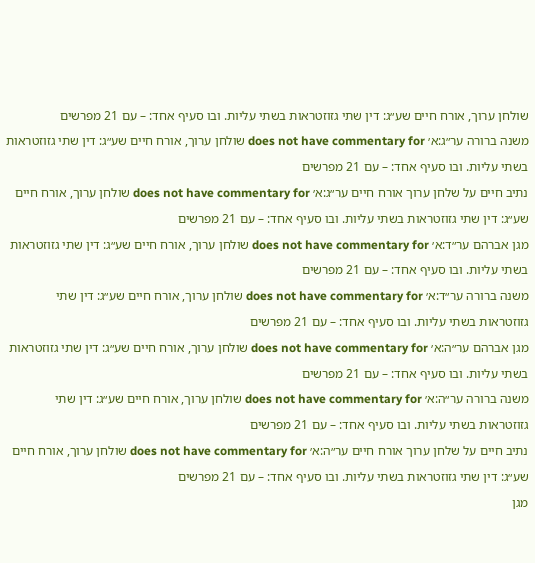שולחן ערוך, אורח חיים שע״ג: דין שתי גזוזטראות בשתי עליות. ובו סעיף אחד: – עם 21 מפרשים
משנה ברורה ער״ג:א׳ does not have commentary for שולחן ערוך, אורח חיים שע״ג: דין שתי גזוזטראות בשתי עליות. ובו סעיף אחד: – עם 21 מפרשים
נתיב חיים על שלחן ערוך אורח חיים ער״ג:א׳ does not have commentary for שולחן ערוך, אורח חיים שע״ג: דין שתי גזוזטראות בשתי עליות. ובו סעיף אחד: – עם 21 מפרשים
מגן אברהם ער״ד:א׳ does not have commentary for שולחן ערוך, אורח חיים שע״ג: דין שתי גזוזטראות בשתי עליות. ובו סעיף אחד: – עם 21 מפרשים
משנה ברורה ער״ד:א׳ does not have commentary for שולחן ערוך, אורח חיים שע״ג: דין שתי גזוזטראות בשתי עליות. ובו סעיף אחד: – עם 21 מפרשים
מגן אברהם ער״ה:א׳ does not have commentary for שולחן ערוך, אורח חיים שע״ג: דין שתי גזוזטראות בשתי עליות. ובו סעיף אחד: – עם 21 מפרשים
משנה ברורה ער״ה:א׳ does not have commentary for שולחן ערוך, אורח חיים שע״ג: דין שתי גזוזטראות בשתי עליות. ובו סעיף אחד: – עם 21 מפרשים
נתיב חיים על שלחן ערוך אורח חיים ער״ה:א׳ does not have commentary for שולחן ערוך, אורח חיים שע״ג: דין שתי גזוזטראות בשתי עליות. ובו סעיף אחד: – עם 21 מפרשים
מגן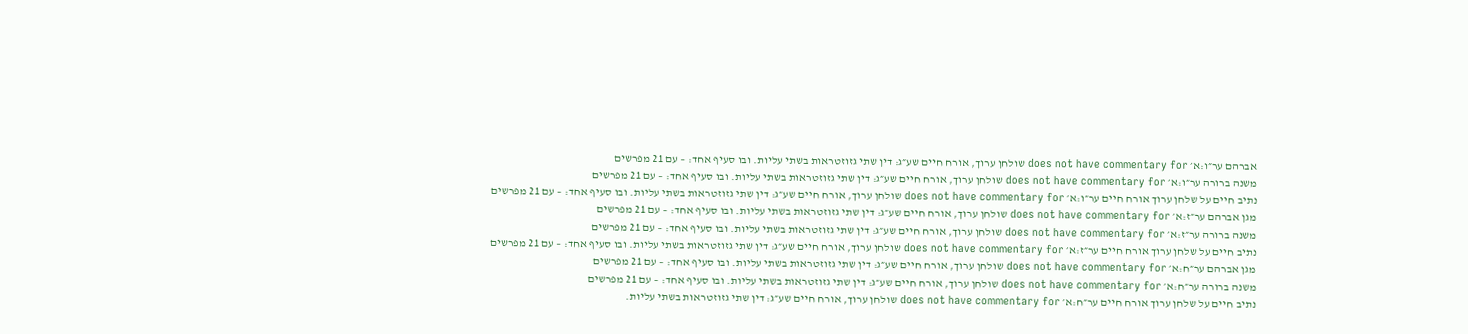אברהם ער״ו:א׳ does not have commentary for שולחן ערוך, אורח חיים שע״ג: דין שתי גזוזטראות בשתי עליות. ובו סעיף אחד: – עם 21 מפרשים
משנה ברורה ער״ו:א׳ does not have commentary for שולחן ערוך, אורח חיים שע״ג: דין שתי גזוזטראות בשתי עליות. ובו סעיף אחד: – עם 21 מפרשים
נתיב חיים על שלחן ערוך אורח חיים ער״ו:א׳ does not have commentary for שולחן ערוך, אורח חיים שע״ג: דין שתי גזוזטראות בשתי עליות. ובו סעיף אחד: – עם 21 מפרשים
מגן אברהם ער״ז:א׳ does not have commentary for שולחן ערוך, אורח חיים שע״ג: דין שתי גזוזטראות בשתי עליות. ובו סעיף אחד: – עם 21 מפרשים
משנה ברורה ער״ז:א׳ does not have commentary for שולחן ערוך, אורח חיים שע״ג: דין שתי גזוזטראות בשתי עליות. ובו סעיף אחד: – עם 21 מפרשים
נתיב חיים על שלחן ערוך אורח חיים ער״ז:א׳ does not have commentary for שולחן ערוך, אורח חיים שע״ג: דין שתי גזוזטראות בשתי עליות. ובו סעיף אחד: – עם 21 מפרשים
מגן אברהם ער״ח:א׳ does not have commentary for שולחן ערוך, אורח חיים שע״ג: דין שתי גזוזטראות בשתי עליות. ובו סעיף אחד: – עם 21 מפרשים
משנה ברורה ער״ח:א׳ does not have commentary for שולחן ערוך, אורח חיים שע״ג: דין שתי גזוזטראות בשתי עליות. ובו סעיף אחד: – עם 21 מפרשים
נתיב חיים על שלחן ערוך אורח חיים ער״ח:א׳ does not have commentary for שולחן ערוך, אורח חיים שע״ג: דין שתי גזוזטראות בשתי עליות.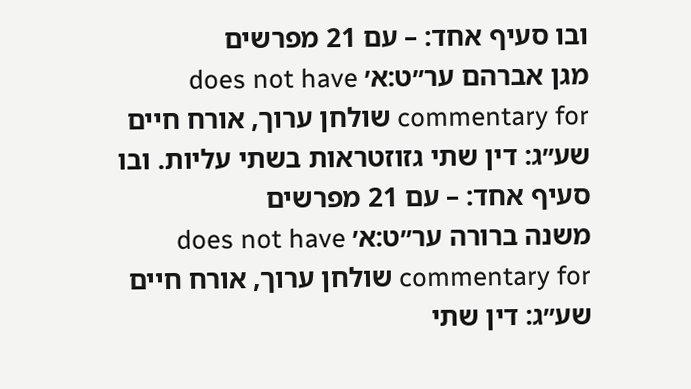ובו סעיף אחד: – עם 21 מפרשים
מגן אברהם ער״ט:א׳ does not have commentary for שולחן ערוך, אורח חיים שע״ג: דין שתי גזוזטראות בשתי עליות. ובו סעיף אחד: – עם 21 מפרשים
משנה ברורה ער״ט:א׳ does not have commentary for שולחן ערוך, אורח חיים שע״ג: דין שתי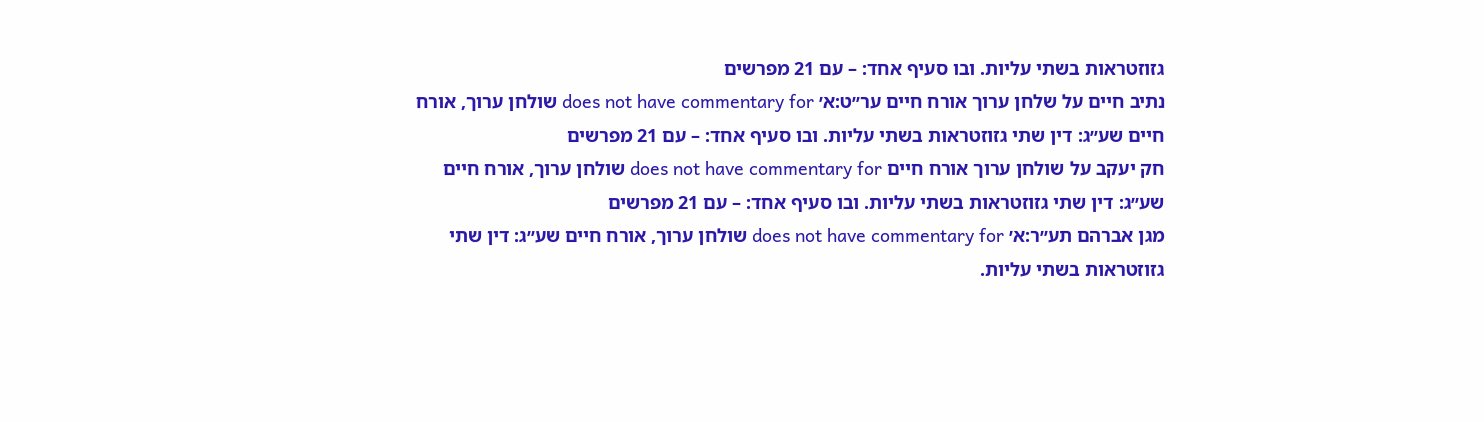גזוזטראות בשתי עליות. ובו סעיף אחד: – עם 21 מפרשים
נתיב חיים על שלחן ערוך אורח חיים ער״ט:א׳ does not have commentary for שולחן ערוך, אורח חיים שע״ג: דין שתי גזוזטראות בשתי עליות. ובו סעיף אחד: – עם 21 מפרשים
חק יעקב על שולחן ערוך אורח חיים does not have commentary for שולחן ערוך, אורח חיים שע״ג: דין שתי גזוזטראות בשתי עליות. ובו סעיף אחד: – עם 21 מפרשים
מגן אברהם תע״ר:א׳ does not have commentary for שולחן ערוך, אורח חיים שע״ג: דין שתי גזוזטראות בשתי עליות.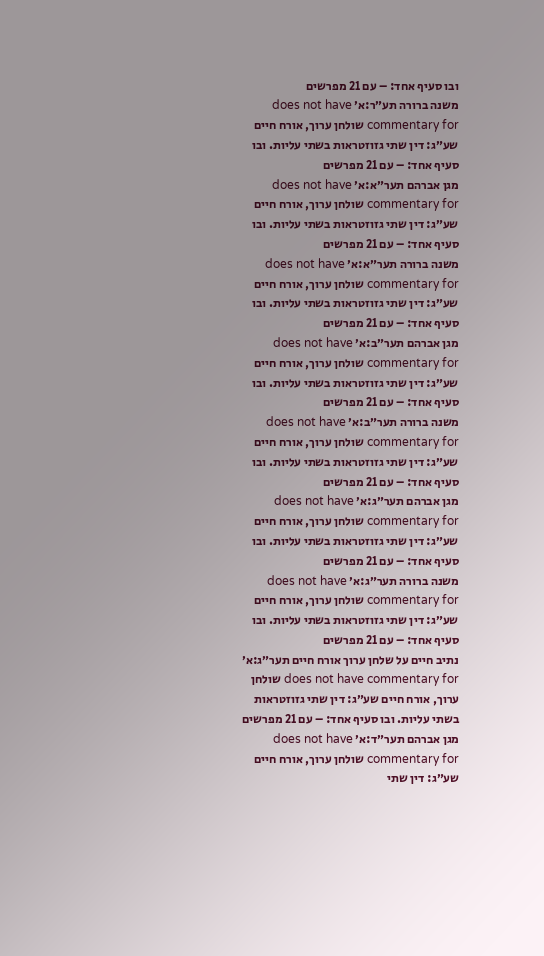ובו סעיף אחד: – עם 21 מפרשים
משנה ברורה תע״ר:א׳ does not have commentary for שולחן ערוך, אורח חיים שע״ג: דין שתי גזוזטראות בשתי עליות. ובו סעיף אחד: – עם 21 מפרשים
מגן אברהם תער״א:א׳ does not have commentary for שולחן ערוך, אורח חיים שע״ג: דין שתי גזוזטראות בשתי עליות. ובו סעיף אחד: – עם 21 מפרשים
משנה ברורה תער״א:א׳ does not have commentary for שולחן ערוך, אורח חיים שע״ג: דין שתי גזוזטראות בשתי עליות. ובו סעיף אחד: – עם 21 מפרשים
מגן אברהם תער״ב:א׳ does not have commentary for שולחן ערוך, אורח חיים שע״ג: דין שתי גזוזטראות בשתי עליות. ובו סעיף אחד: – עם 21 מפרשים
משנה ברורה תער״ב:א׳ does not have commentary for שולחן ערוך, אורח חיים שע״ג: דין שתי גזוזטראות בשתי עליות. ובו סעיף אחד: – עם 21 מפרשים
מגן אברהם תער״ג:א׳ does not have commentary for שולחן ערוך, אורח חיים שע״ג: דין שתי גזוזטראות בשתי עליות. ובו סעיף אחד: – עם 21 מפרשים
משנה ברורה תער״ג:א׳ does not have commentary for שולחן ערוך, אורח חיים שע״ג: דין שתי גזוזטראות בשתי עליות. ובו סעיף אחד: – עם 21 מפרשים
נתיב חיים על שלחן ערוך אורח חיים תער״ג:א׳ does not have commentary for שולחן ערוך, אורח חיים שע״ג: דין שתי גזוזטראות בשתי עליות. ובו סעיף אחד: – עם 21 מפרשים
מגן אברהם תער״ד:א׳ does not have commentary for שולחן ערוך, אורח חיים שע״ג: דין שתי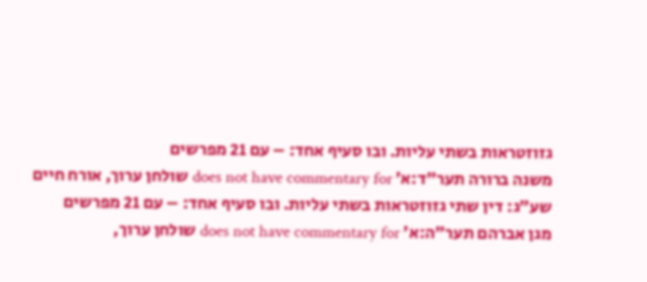גזוזטראות בשתי עליות. ובו סעיף אחד: – עם 21 מפרשים
משנה ברורה תער״ד:א׳ does not have commentary for שולחן ערוך, אורח חיים שע״ג: דין שתי גזוזטראות בשתי עליות. ובו סעיף אחד: – עם 21 מפרשים
מגן אברהם תער״ה:א׳ does not have commentary for שולחן ערוך,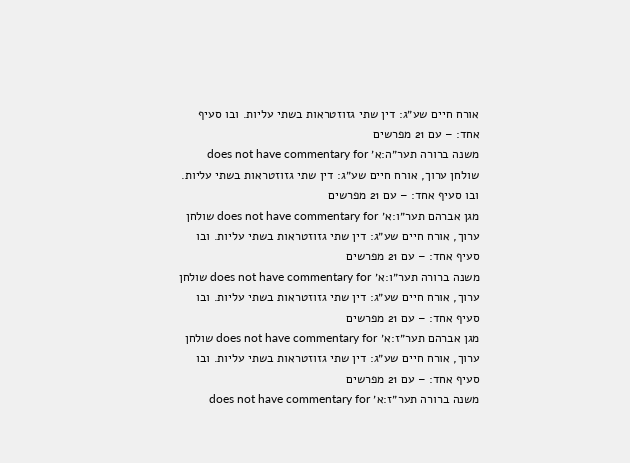אורח חיים שע״ג: דין שתי גזוזטראות בשתי עליות. ובו סעיף אחד: – עם 21 מפרשים
משנה ברורה תער״ה:א׳ does not have commentary for שולחן ערוך, אורח חיים שע״ג: דין שתי גזוזטראות בשתי עליות. ובו סעיף אחד: – עם 21 מפרשים
מגן אברהם תער״ו:א׳ does not have commentary for שולחן ערוך, אורח חיים שע״ג: דין שתי גזוזטראות בשתי עליות. ובו סעיף אחד: – עם 21 מפרשים
משנה ברורה תער״ו:א׳ does not have commentary for שולחן ערוך, אורח חיים שע״ג: דין שתי גזוזטראות בשתי עליות. ובו סעיף אחד: – עם 21 מפרשים
מגן אברהם תער״ז:א׳ does not have commentary for שולחן ערוך, אורח חיים שע״ג: דין שתי גזוזטראות בשתי עליות. ובו סעיף אחד: – עם 21 מפרשים
משנה ברורה תער״ז:א׳ does not have commentary for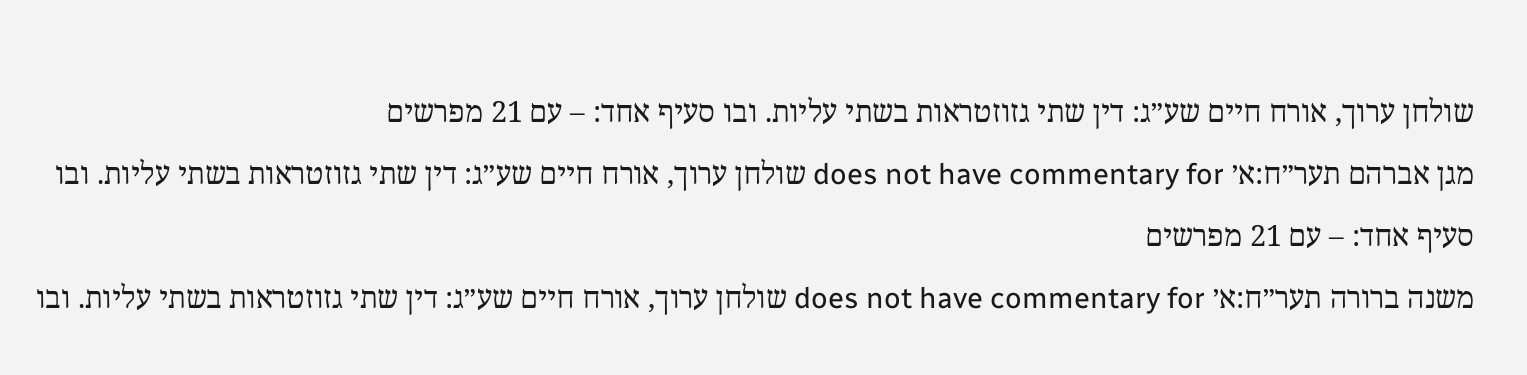שולחן ערוך, אורח חיים שע״ג: דין שתי גזוזטראות בשתי עליות. ובו סעיף אחד: – עם 21 מפרשים
מגן אברהם תער״ח:א׳ does not have commentary for שולחן ערוך, אורח חיים שע״ג: דין שתי גזוזטראות בשתי עליות. ובו סעיף אחד: – עם 21 מפרשים
משנה ברורה תער״ח:א׳ does not have commentary for שולחן ערוך, אורח חיים שע״ג: דין שתי גזוזטראות בשתי עליות. ובו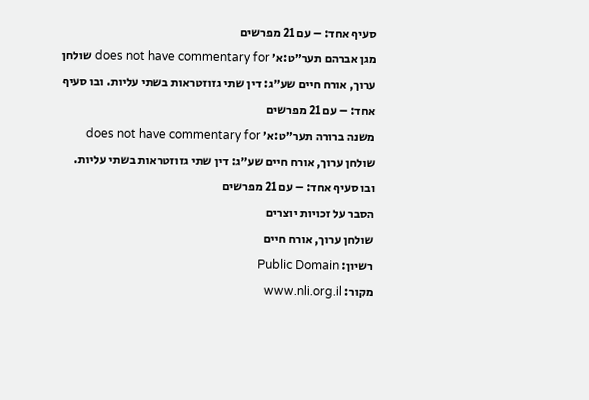סעיף אחד: – עם 21 מפרשים
מגן אברהם תער״ט:א׳ does not have commentary for שולחן ערוך, אורח חיים שע״ג: דין שתי גזוזטראות בשתי עליות. ובו סעיף אחד: – עם 21 מפרשים
משנה ברורה תער״ט:א׳ does not have commentary for שולחן ערוך, אורח חיים שע״ג: דין שתי גזוזטראות בשתי עליות. ובו סעיף אחד: – עם 21 מפרשים
הסבר על זכויות יוצרים
שולחן ערוך, אורח חיים
רשיון: Public Domain
מקור: www.nli.org.il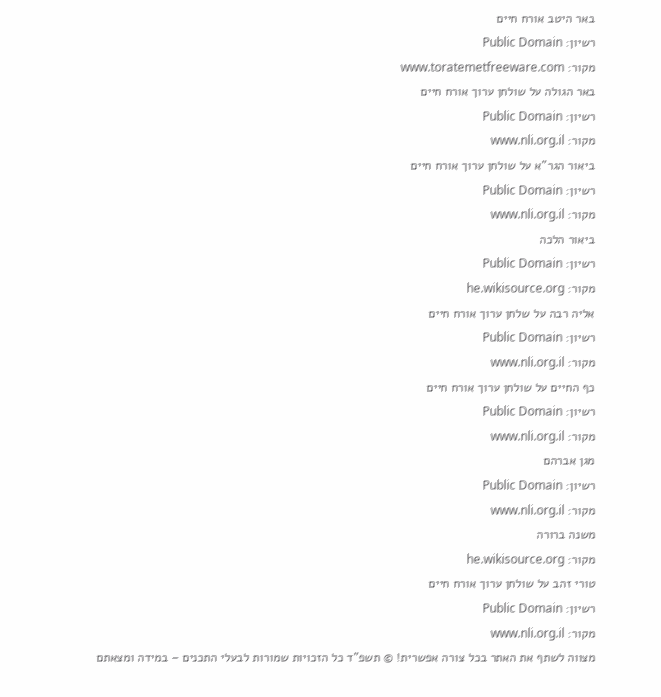באר היטב אורח חיים
רשיון: Public Domain
מקור: www.toratemetfreeware.com
באר הגולה על שולחן ערוך אורח חיים
רשיון: Public Domain
מקור: www.nli.org.il
ביאור הגר"א על שולחן ערוך אורח חיים
רשיון: Public Domain
מקור: www.nli.org.il
ביאור הלכה
רשיון: Public Domain
מקור: he.wikisource.org
אליה רבה על שלחן ערוך אורח חיים
רשיון: Public Domain
מקור: www.nli.org.il
כף החיים על שולחן ערוך אורח חיים
רשיון: Public Domain
מקור: www.nli.org.il
מגן אברהם
רשיון: Public Domain
מקור: www.nli.org.il
משנה ברורה
מקור: he.wikisource.org
טורי זהב על שולחן ערוך אורח חיים
רשיון: Public Domain
מקור: www.nli.org.il
מצווה לשתף את האתר בכל צורה אפשרית! © תשפ"ד כל הזכויות שמורות לבעלי התכנים – במידה ומצאתם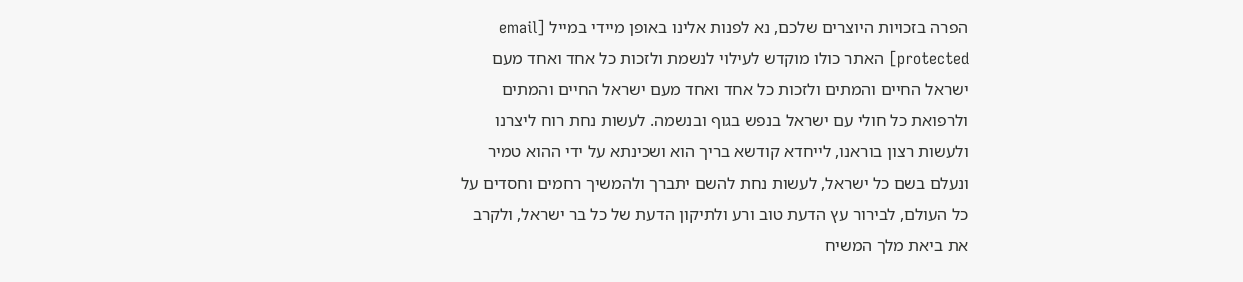הפרה בזכויות היוצרים שלכם, נא לפנות אלינו באופן מיידי במייל [email protected] האתר כולו מוקדש לעילוי לנשמת ולזכות כל אחד ואחד מעם ישראל החיים והמתים ולזכות כל אחד ואחד מעם ישראל החיים והמתים ולרפואת כל חולי עם ישראל בנפש בגוף ובנשמה. לעשות נחת רוח ליצרנו ולעשות רצון בוראנו, לייחדא קודשא בריך הוא ושכינתא על ידי ההוא טמיר ונעלם בשם כל ישראל, לעשות נחת להשם יתברך ולהמשיך רחמים וחסדים על כל העולם, לבירור עץ הדעת טוב ורע ולתיקון הדעת של כל בר ישראל, ולקרב את ביאת מלך המשיח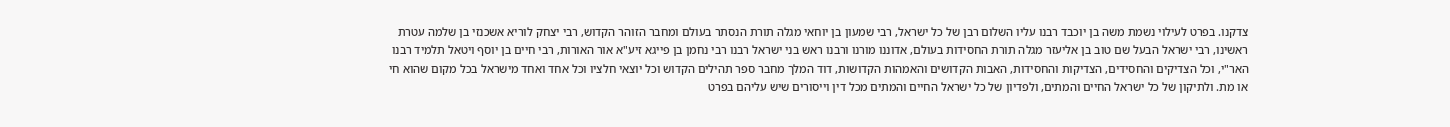צדקנו. בפרט לעילוי נשמת משה בן יוכבד רבנו עליו השלום רבן של כל ישראל, רבי שמעון בן יוחאי מגלה תורת הנסתר בעולם ומחבר הזוהר הקדוש, רבי יצחק לוריא אשכנזי בן שלמה עטרת ראשינו, רבי ישראל הבעל שם טוב בן אליעזר מגלה תורת החסידות בעולם, אדוננו מורנו ורבנו ראש בני ישראל רבנו רבי נחמן בן פייגא זיע"א אור האורות, רבי חיים בן יוסף ויטאל תלמיד רבנו האר"י, וכל הצדיקים והחסידים, הצדיקות והחסידות, האבות הקדושים והאמהות הקדושות, דוד המלך מחבר ספר תהילים הקדוש וכל יוצאי חלציו וכל אחד ואחד מישראל בכל מקום שהוא חי או מת. ולתיקון של כל ישראל החיים והמתים, ולפדיון של כל ישראל החיים והמתים מכל דין וייסורים שיש עליהם בפרט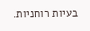בעיות רוחניות.